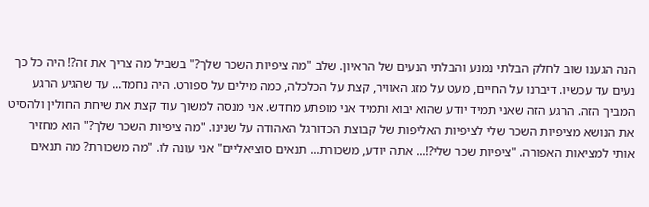הנה הגענו שוב לחלק הבלתי נמנע והבלתי הנעים של הראיון. שלב "מה ציפיות השכר שלך?" בשביל מה צריך את זה?! היה כל כך נעים עד עכשיו. דיברנו על החיים, מעט על מזג האוויר, קצת על הכלכלה, כמה מילים על ספורט. היה נחמד... עד שהגיע הרגע המביך הזה. הרגע הזה שאני תמיד יודע שהוא יבוא ותמיד אני מופתע מחדש. אני מנסה למשוך עוד קצת את שיחת החולין ולהסיט את הנושא מציפיות השכר שלי לציפיות האליפות של קבוצת הכדורגל האהודה על שנינו. "מה ציפיות השכר שלך?" הוא מחזיר אותי למציאות האפורה. "ציפיות שכר שלי?!... אתה יודע, משכורת... תנאים סוציאליים" אני עונה לו. "מה משכורת? מה תנאים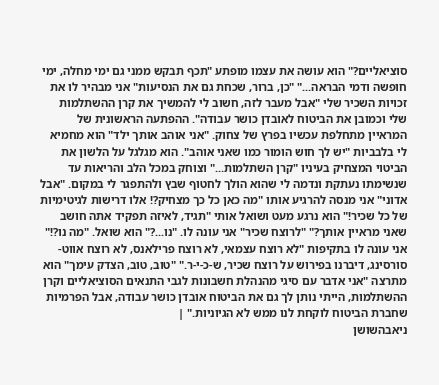סוציאליים?" הוא עושה את עצמו מופתע "תכף תבקש ממני גם ימי מחלה, ימי חופשה ודמי הבראה..." "כן, ברור, שכחת גם את הנסיעות" אני מבהיר לו את זכויות השכיר שלי "אבל מעבר לזה, חשוב לי להמשיך את קרן ההשתלמות שלי וכמובן את הביטוח לאובדן כושר עבודה". ההפתעה הראשונית של המראיין מתחלפת עכשיו בפרץ של צחוק. "אני אוהב אותך ילד" הוא מחמיא לי בלבביות "יש לך חוש הומור כמו שאני אוהב". הוא מגלגל על הלשון את הביטוי המצחיק בעיניו "קרן השתלמות..." וצוחק במכל הלב והריאות עד שנשימתו נעתקת ונדמה לי שהוא הולך לחטוף שבץ ולהתפגר לי במקום. "אבל אדוני" אני מנסה להרגיע אותו "מה כאן כל כך מצחיק?! אלו דרישות לגיטימיות של כל שכיר!" הוא נרגע מעט ושואל אותי "תגיד, לאיזה תפקיד אתה חושב שאני מראיין אותך?" "לרוצח שכיר" אני עונה לו. "נו...?" הוא שואל. "מה נו?!" אני עונה לו בתקיפות "לא רוצח עצמאי, לא רוצח פרילאנס, לא רוצח אווט-סורסינג, דיברנו בפירוש על רוצח שכיר, ש-כ-י-ר." "טוב, טוב, הצדק עימך" הוא מתרצה "אני אדבר עם סיגי מהנהלת חשבונות לגבי התנאים הסוציאליים וקרן ההשתלמות, הייתי נותן לך גם את הביטוח אובדן כושר עבודה, אבל הפרמיות שחברת הביטוח לוקחת לנו ממש לא הגיוניות." |
ניאבהשושן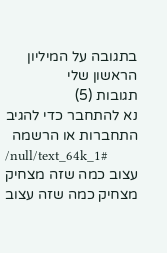בתגובה על המיליון הראשון שלי
תגובות (5)
נא להתחבר כדי להגיב
התחברות או הרשמה
/null/text_64k_1#
עצוב כמה שזה מצחיק
מצחיק כמה שזה עצוב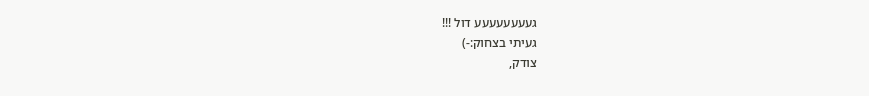געעעעעעעע דול !!!
געיתי בצחוק:-)
צודק,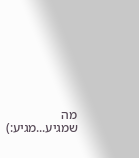מה שמגיע...מגיע:)